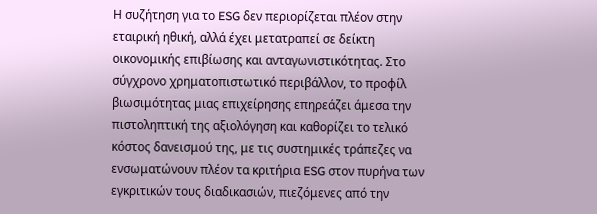Η συζήτηση για το ESG δεν περιορίζεται πλέον στην εταιρική ηθική, αλλά έχει μετατραπεί σε δείκτη οικονομικής επιβίωσης και ανταγωνιστικότητας. Στο σύγχρονο χρηματοπιστωτικό περιβάλλον, το προφίλ βιωσιμότητας μιας επιχείρησης επηρεάζει άμεσα την πιστοληπτική της αξιολόγηση και καθορίζει το τελικό κόστος δανεισμού της, με τις συστημικές τράπεζες να ενσωματώνουν πλέον τα κριτήρια ESG στον πυρήνα των εγκριτικών τους διαδικασιών, πιεζόμενες από την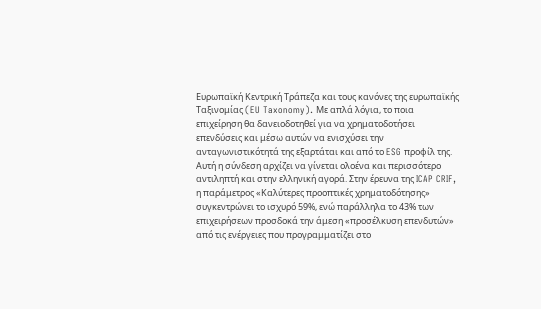Ευρωπαϊκή Κεντρική Τράπεζα και τους κανόνες της ευρωπαϊκής Ταξινομίας (EU Taxonomy). Με απλά λόγια, το ποια επιχείρηση θα δανειοδοτηθεί για να χρηματοδοτήσει επενδύσεις και μέσω αυτών να ενισχύσει την ανταγωνιστικότητά της εξαρτάται και από το ESG προφίλ της.
Αυτή η σύνδεση αρχίζει να γίνεται ολοένα και περισσότερο αντιληπτή και στην ελληνική αγορά. Στην έρευνα της ICAP CRIF, η παράμετρος «Καλύτερες προοπτικές χρηματοδότησης» συγκεντρώνει το ισχυρό 59%, ενώ παράλληλα το 43% των επιχειρήσεων προσδοκά την άμεση «προσέλκυση επενδυτών» από τις ενέργειες που προγραμματίζει στο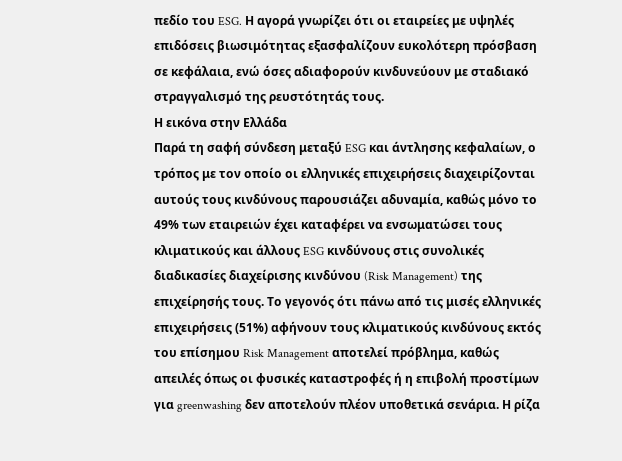πεδίο του ESG. Η αγορά γνωρίζει ότι οι εταιρείες με υψηλές επιδόσεις βιωσιμότητας εξασφαλίζουν ευκολότερη πρόσβαση σε κεφάλαια, ενώ όσες αδιαφορούν κινδυνεύουν με σταδιακό στραγγαλισμό της ρευστότητάς τους.
Η εικόνα στην Ελλάδα
Παρά τη σαφή σύνδεση μεταξύ ESG και άντλησης κεφαλαίων, ο τρόπος με τον οποίο οι ελληνικές επιχειρήσεις διαχειρίζονται αυτούς τους κινδύνους παρουσιάζει αδυναμία, καθώς μόνο το 49% των εταιρειών έχει καταφέρει να ενσωματώσει τους κλιματικούς και άλλους ESG κινδύνους στις συνολικές διαδικασίες διαχείρισης κινδύνου (Risk Management) της επιχείρησής τους. Το γεγονός ότι πάνω από τις μισές ελληνικές επιχειρήσεις (51%) αφήνουν τους κλιματικούς κινδύνους εκτός του επίσημου Risk Management αποτελεί πρόβλημα, καθώς απειλές όπως οι φυσικές καταστροφές ή η επιβολή προστίμων για greenwashing δεν αποτελούν πλέον υποθετικά σενάρια. Η ρίζα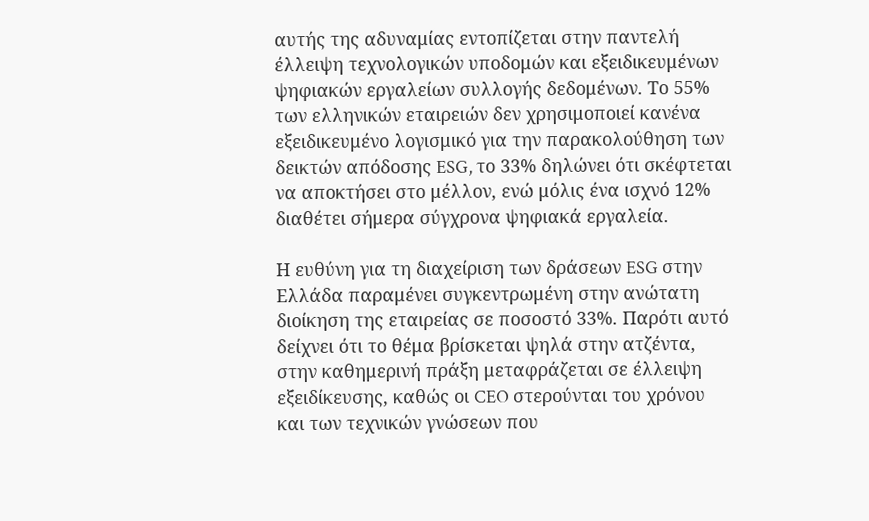αυτής της αδυναμίας εντοπίζεται στην παντελή έλλειψη τεχνολογικών υποδομών και εξειδικευμένων ψηφιακών εργαλείων συλλογής δεδομένων. Το 55% των ελληνικών εταιρειών δεν χρησιμοποιεί κανένα εξειδικευμένο λογισμικό για την παρακολούθηση των δεικτών απόδοσης ESG, το 33% δηλώνει ότι σκέφτεται να αποκτήσει στο μέλλον, ενώ μόλις ένα ισχνό 12% διαθέτει σήμερα σύγχρονα ψηφιακά εργαλεία.

Η ευθύνη για τη διαχείριση των δράσεων ESG στην Ελλάδα παραμένει συγκεντρωμένη στην ανώτατη διοίκηση της εταιρείας σε ποσοστό 33%. Παρότι αυτό δείχνει ότι το θέμα βρίσκεται ψηλά στην ατζέντα, στην καθημερινή πράξη μεταφράζεται σε έλλειψη εξειδίκευσης, καθώς οι CEO στερούνται του χρόνου και των τεχνικών γνώσεων που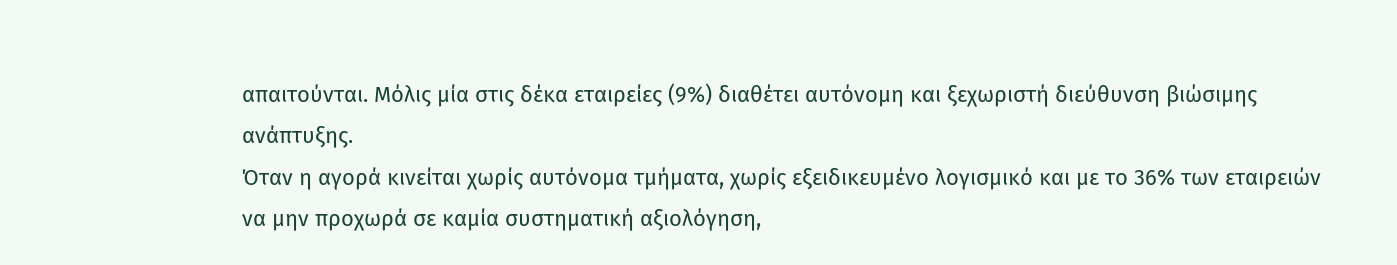απαιτούνται. Μόλις μία στις δέκα εταιρείες (9%) διαθέτει αυτόνομη και ξεχωριστή διεύθυνση βιώσιμης ανάπτυξης.
Όταν η αγορά κινείται χωρίς αυτόνομα τμήματα, χωρίς εξειδικευμένο λογισμικό και με το 36% των εταιρειών να μην προχωρά σε καμία συστηματική αξιολόγηση,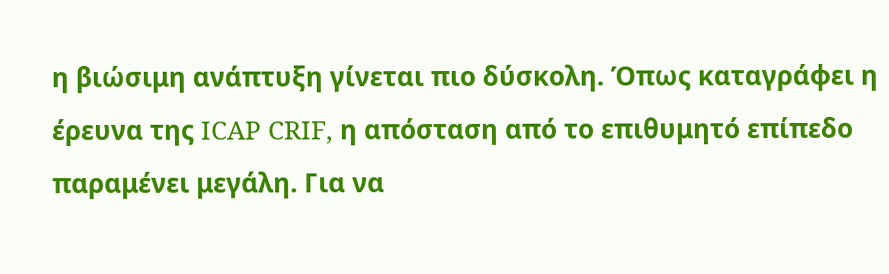η βιώσιμη ανάπτυξη γίνεται πιο δύσκολη. Όπως καταγράφει η έρευνα της ICAP CRIF, η απόσταση από το επιθυμητό επίπεδο παραμένει μεγάλη. Για να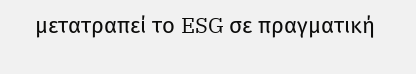μετατραπεί το ESG σε πραγματική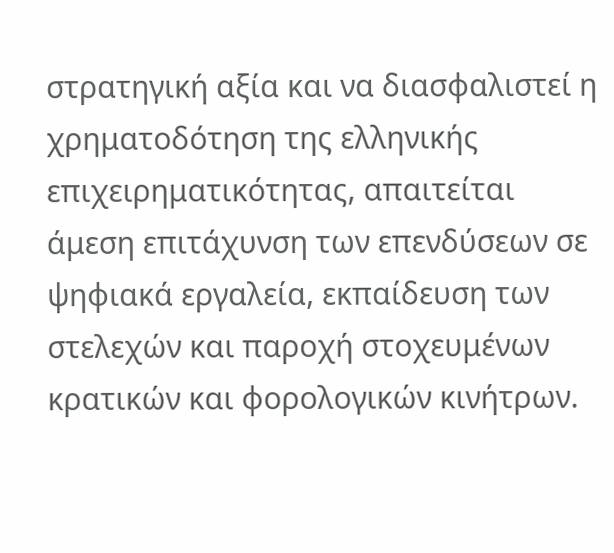στρατηγική αξία και να διασφαλιστεί η χρηματοδότηση της ελληνικής επιχειρηματικότητας, απαιτείται άμεση επιτάχυνση των επενδύσεων σε ψηφιακά εργαλεία, εκπαίδευση των στελεχών και παροχή στοχευμένων κρατικών και φορολογικών κινήτρων.